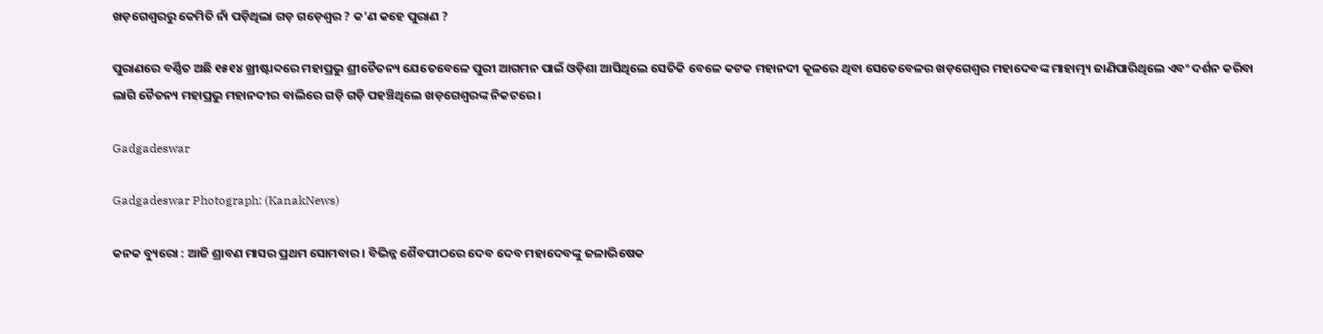ଖଡ଼ଗେଶ୍ବରରୁ କେମିତି ନାଁ ପଡ଼ିଥିଲା ଗଡ଼ ଗଡ଼େଶ୍ବର ? କ’ଣ କହେ ପୁରାଣ ?

ପୁରାଣରେ ବର୍ଣ୍ଣିତ ଅଛି ୧୫୧୪ ଖ୍ରୀଷ୍ଟାବ୍ଦରେ ମହାପ୍ରଭୁ ଶ୍ରୀଚୈତନ୍ୟ ଯେତେବେଳେ ପୁରୀ ଆଗମନ ପାଇଁ ଓଡ଼ିଶା ଆସିଥିଲେ ସେତିକି ବେଳେ କଟକ ମହାନଦୀ କୂଳରେ ଥିବା ସେତେବେଳର ଖଡ଼ଗେଶ୍ୱର ମହାଦେବଙ୍କ ମାହାତ୍ମ୍ୟ ଜାଣିପାରିଥିଲେ ଏବଂ ଦର୍ଶନ କରିବା ଲାଗି ଚୈତନ୍ୟ ମହାପ୍ରଭୁ ମହାନଦୀର ବାଲିରେ ଗଡ଼ି ଗଡ଼ି ପହଞ୍ଚିଥିଲେ ଖଡ଼ଗେଶ୍ୱରଙ୍କ ନିକଟରେ ।

Gadgadeswar

Gadgadeswar Photograph: (KanakNews)

କନକ ବ୍ୟୁରୋ : ଆଜି ଶ୍ରାବଣ ମାସର ପ୍ରଥମ ସୋମବାର । ବିଭିନ୍ନ ଶୈବପୀଠରେ ଦେବ ଦେବ ମହାଦେବଙ୍କୁ ଜଳାଭିଷେକ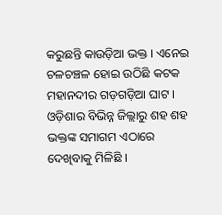କରୁଛନ୍ତି କାଉଡ଼ିଆ ଭକ୍ତ । ଏନେଇ ଚଳଚଞ୍ଚଳ ହୋଇ ଉଠିଛି କଟକ ମହାନଦୀର ଗଡ଼ଗଡ଼ିଆ ଘାଟ । ଓଡ଼ିଶାର ବିଭିନ୍ନ ଜିଲ୍ଲାରୁ ଶହ ଶହ ଭକ୍ତଙ୍କ ସମାଗମ ଏଠାରେ ଦେଖିବାକୁ ମିଳିଛି ।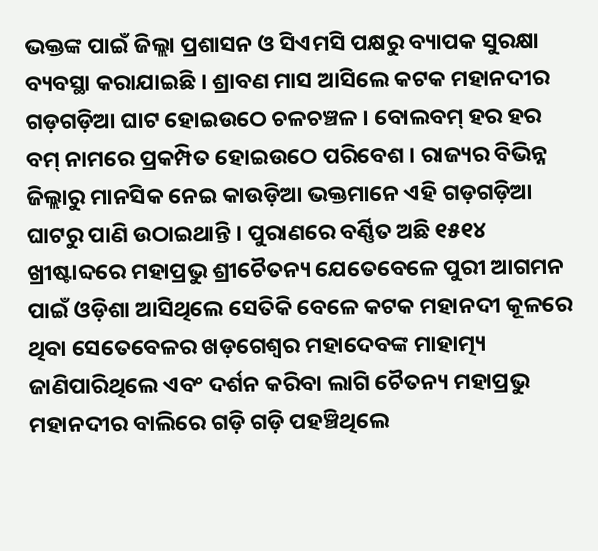ଭକ୍ତଙ୍କ ପାଇଁ ଜିଲ୍ଲା ପ୍ରଶାସନ ଓ ସିଏମସି ପକ୍ଷରୁ ବ୍ୟାପକ ସୁରକ୍ଷା ବ୍ୟବସ୍ଥା କରାଯାଇଛି । ଶ୍ରାବଣ ମାସ ଆସିଲେ କଟକ ମହାନଦୀର ଗଡ଼ଗଡ଼ିଆ ଘାଟ ହୋଇଉଠେ ଚଳଚଞ୍ଚଳ । ବୋଲବମ୍ ହର ହର ବମ୍ ନାମରେ ପ୍ରକମ୍ପିତ ହୋଇଉଠେ ପରିବେଶ । ରାଜ୍ୟର ବିଭିନ୍ନ ଜିଲ୍ଲାରୁ ମାନସିକ ନେଇ କାଉଡ଼ିଆ ଭକ୍ତମାନେ ଏହି ଗଡ଼ଗଡ଼ିଆ ଘାଟରୁ ପାଣି ଉଠାଇଥାନ୍ତି । ପୁରାଣରେ ବର୍ଣ୍ଣିତ ଅଛି ୧୫୧୪ ଖ୍ରୀଷ୍ଟାବ୍ଦରେ ମହାପ୍ରଭୁ ଶ୍ରୀଚୈତନ୍ୟ ଯେତେବେଳେ ପୁରୀ ଆଗମନ ପାଇଁ ଓଡ଼ିଶା ଆସିଥିଲେ ସେତିକି ବେଳେ କଟକ ମହାନଦୀ କୂଳରେ ଥିବା ସେତେବେଳର ଖଡ଼ଗେଶ୍ୱର ମହାଦେବଙ୍କ ମାହାତ୍ମ୍ୟ ଜାଣିପାରିଥିଲେ ଏବଂ ଦର୍ଶନ କରିବା ଲାଗି ଚୈତନ୍ୟ ମହାପ୍ରଭୁ ମହାନଦୀର ବାଲିରେ ଗଡ଼ି ଗଡ଼ି ପହଞ୍ଚିଥିଲେ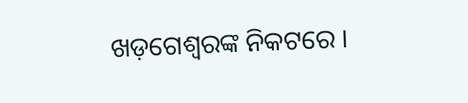ଖଡ଼ଗେଶ୍ୱରଙ୍କ ନିକଟରେ ।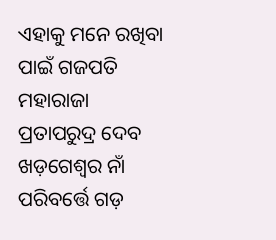ଏହାକୁ ମନେ ରଖିବା ପାଇଁ ଗଜପତି ମହାରାଜା ପ୍ରତାପରୁଦ୍ର ଦେବ ଖଡ଼ଗେଶ୍ୱର ନାଁ ପରିବର୍ତ୍ତେ ଗଡ଼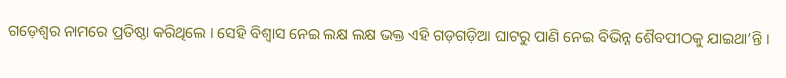ଗଡ଼େଶ୍ୱର ନାମରେ ପ୍ରତିଷ୍ଠା କରିଥିଲେ । ସେହି ବିଶ୍ୱାସ ନେଇ ଲକ୍ଷ ଲକ୍ଷ ଭକ୍ତ ଏହି ଗଡ଼ଗଡ଼ିଆ ଘାଟରୁ ପାଣି ନେଇ ବିଭିନ୍ନ ଶୈବପୀଠକୁ ଯାଇଥା’ନ୍ତି ।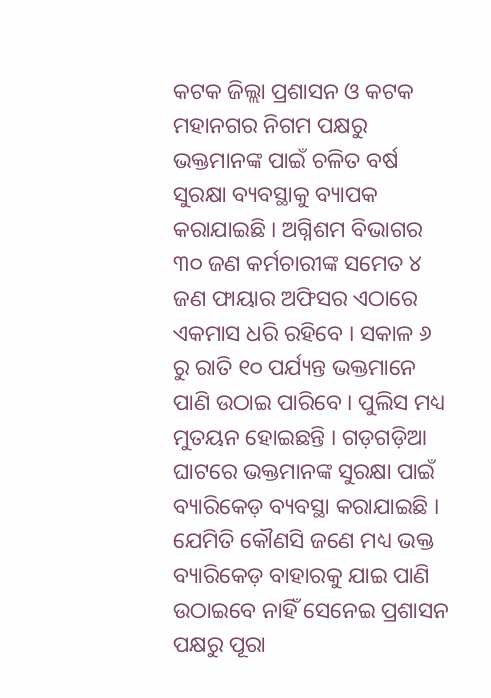କଟକ ଜିଲ୍ଲା ପ୍ରଶାସନ ଓ କଟକ ମହାନଗର ନିଗମ ପକ୍ଷରୁ ଭକ୍ତମାନଙ୍କ ପାଇଁ ଚଳିତ ବର୍ଷ ସୁରକ୍ଷା ବ୍ୟବସ୍ଥାକୁ ବ୍ୟାପକ କରାଯାଇଛି । ଅଗ୍ନିଶମ ବିଭାଗର ୩୦ ଜଣ କର୍ମଚାରୀଙ୍କ ସମେତ ୪ ଜଣ ଫାୟାର ଅଫିସର ଏଠାରେ ଏକମାସ ଧରି ରହିବେ । ସକାଳ ୬ ରୁ ରାତି ୧୦ ପର୍ଯ୍ୟନ୍ତ ଭକ୍ତମାନେ ପାଣି ଉଠାଇ ପାରିବେ । ପୁଲିସ ମଧ୍ୟ ମୁତୟନ ହୋଇଛନ୍ତି । ଗଡ଼ଗଡ଼ିଆ ଘାଟରେ ଭକ୍ତମାନଙ୍କ ସୁରକ୍ଷା ପାଇଁ ବ୍ୟାରିକେଡ଼ ବ୍ୟବସ୍ଥା କରାଯାଇଛି । ଯେମିତି କୌଣସି ଜଣେ ମଧ୍ୟ ଭକ୍ତ ବ୍ୟାରିକେଡ଼ ବାହାରକୁ ଯାଇ ପାଣି ଉଠାଇବେ ନାହିଁ ସେନେଇ ପ୍ରଶାସନ ପକ୍ଷରୁ ପୂରା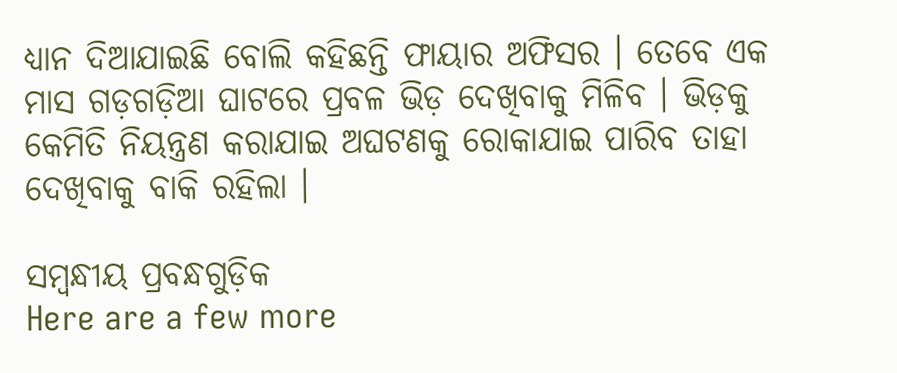ଧ୍ୟାନ ଦିଆଯାଇଛି ବୋଲି କହିଛନ୍ତି ଫାୟାର ଅଫିସର । ତେବେ ଏକ ମାସ ଗଡ଼ଗଡ଼ିଆ ଘାଟରେ ପ୍ରବଳ ଭିଡ଼ ଦେଖିବାକୁ ମିଳିବ । ଭିଡ଼କୁ କେମିତି ନିୟନ୍ତ୍ରଣ କରାଯାଇ ଅଘଟଣକୁ ରୋକାଯାଇ ପାରିବ ତାହା ଦେଖିବାକୁ ବାକି ରହିଲା ।

ସମ୍ବନ୍ଧୀୟ ପ୍ରବନ୍ଧଗୁଡ଼ିକ
Here are a few more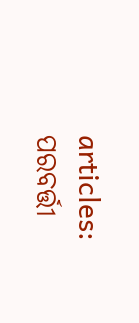articles:
ପରବର୍ତ୍ତୀ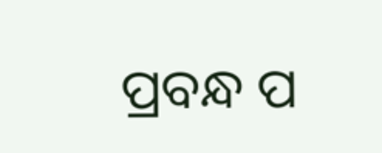ପ୍ରବନ୍ଧ ପ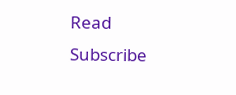Read
Subscribe